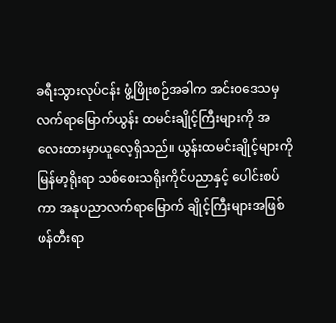ခရီးသွားလုပ်ငန်း ဖွံ့ဖြိုးစဉ်အခါက အင်း၀ဒေသမှ လက်ရာမြောက်ယွန်း ထမင်းချိုင့်ကြီးများကို အလေးထားမှာယူလေ့ရှိသည်။ ယွန်းထမင်းချိုင့်များကို မြန်မာ့ရိုးရာ သစ်စေးသရိုးကိုင်ပညာနှင့် ပေါင်းစပ်ကာ အနုပညာလက်ရာမြောက် ချိုင့်ကြီးများအဖြစ် ဖန်တီးရာ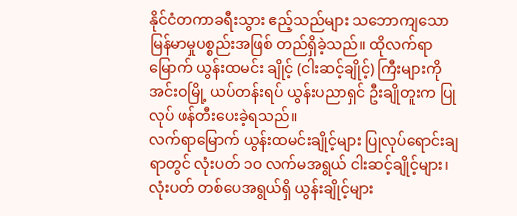နိုင်ငံတကာခရီးသွား ဧည့်သည်များ သဘောကျသော မြန်မာမှုပစ္စည်းအဖြစ် တည်ရှိခဲ့သည်။ ထိုလက်ရာမြောက် ယွန်းထမင်း ချိုင့် (ငါးဆင့်ချိုင့်) ကြီးများကို အင်းဝမြို့ ယပ်တန်းရပ် ယွန်းပညာရှင် ဦးချိုတူးက ပြုလုပ် ဖန်တီးပေးခဲ့ရသည်။
လက်ရာမြောက် ယွန်းထမင်းချိုင့်များ ပြုလုပ်ရောင်းချရာတွင် လုံးပတ် ၁ဝ လက်မအရွယ် ငါးဆင့်ချိုင့်များ၊ လုံးပတ် တစ်ပေအရွယ်ရှိ ယွန်းချိုင့်များ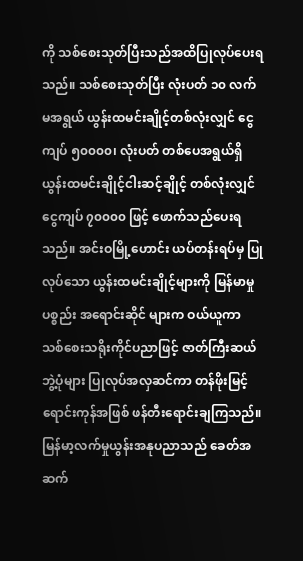ကို သစ်စေးသုတ်ပြီးသည်အထိပြုလုပ်ပေးရသည်။ သစ်စေးသုတ်ပြီး လုံးပတ် ၁၀ လက်မအရွယ် ယွန်းထမင်းချိုင့်တစ်လုံးလျှင် ငွေကျပ် ၅၀၀၀၀၊ လုံးပတ် တစ်ပေအရွယ်ရှိ ယွန်းထမင်းချိုင့်ငါးဆင့်ချိုင့် တစ်လုံးလျှင် ငွေကျပ် ၇၀၀၀၀ ဖြင့် ဖောက်သည်ပေးရသည်။ အင်းဝမြို့ဟောင်း ယပ်တန်းရပ်မှ ပြုလုပ်သော ယွန်းထမင်းချိုင့်များကို မြန်မာမှုပစ္စည်း အရောင်းဆိုင် များက ဝယ်ယူကာ သစ်စေးသရိုးကိုင်ပညာဖြင့် ဇာတ်ကြီးဆယ်ဘွဲ့ပုံများ ပြုလုပ်အလှဆင်ကာ တန်ဖိုးမြင့် ရောင်းကုန်အဖြစ် ဖန်တီးရောင်းချကြသည်။
မြန်မာ့လက်မှုယွန်းအနုပညာသည် ခေတ်အဆက်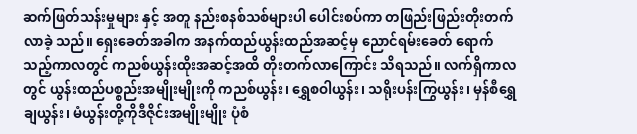ဆက်ဖြတ်သန်းမှုများ နှင့် အတူ နည်းစနစ်သစ်များပါ ပေါင်းစပ်ကာ တဖြည်းဖြည်းတိုးတက်လာခဲ့ သည်။ ရှေးခေတ်အခါက အနက်ထည်ယွန်းထည်အဆင့်မှ ညောင်ရမ်းခေတ် ရောက်သည့်ကာလတွင် ကညစ်ယွန်းထိုးအဆင့်အထိ တိုးတက်လာကြောင်း သိရသည်။ လက်ရှိကာလတွင် ယွန်းထည်ပစ္စည်းအမျိုးမျိုးကို ကညစ်ယွန်း၊ ရွှေစဝါယွန်း၊ သရိုးပန်းကြွယွန်း၊ မှန်စီရွှေချယွန်း၊ မံယွန်းတို့ကိုဒီဇိုင်းအမျိုးမျိုး ပုံစံ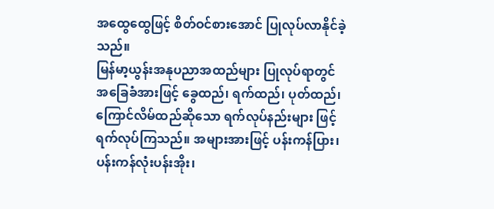အထွေထွေဖြင့် စိတ်ဝင်စားအောင် ပြုလုပ်လာနိုင်ခဲ့သည်။
မြန်မာ့ယွန်းအနုပညာအထည်များ ပြုလုပ်ရာတွင် အခြေခံအားဖြင့် ခွေထည်၊ ရက်ထည်၊ ပုတ်ထည်၊ ကြောင်လိမ်ထည်ဆိုသော ရက်လုပ်နည်းများ ဖြင့် ရက်လုပ်ကြသည်။ အများအားဖြင့် ပန်းကန်ပြား၊ ပန်းကန်လုံးပန်းအိုး၊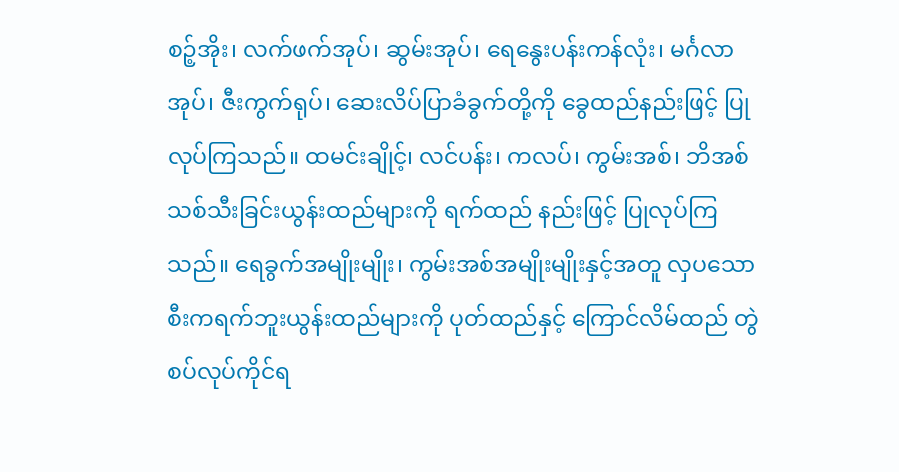စဉ့်အိုး၊ လက်ဖက်အုပ်၊ ဆွမ်းအုပ်၊ ရေနွေးပန်းကန်လုံး၊ မင်္ဂလာအုပ်၊ ဇီးကွက်ရုပ်၊ ဆေးလိပ်ပြာခံခွက်တို့ကို ခွေထည်နည်းဖြင့် ပြုလုပ်ကြသည်။ ထမင်းချိုင့်၊ လင်ပန်း၊ ကလပ်၊ ကွမ်းအစ်၊ ဘိအစ်သစ်သီးခြင်းယွန်းထည်များကို ရက်ထည် နည်းဖြင့် ပြုလုပ်ကြသည်။ ရေခွက်အမျိုးမျိုး၊ ကွမ်းအစ်အမျိုးမျိုးနှင့်အတူ လှပသော စီးကရက်ဘူးယွန်းထည်များကို ပုတ်ထည်နှင့် ကြောင်လိမ်ထည် တွဲစပ်လုပ်ကိုင်ရ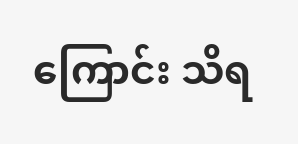ကြောင်း သိရ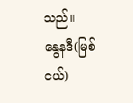သည်။
နွေနဒီ(မြစ်ငယ်)